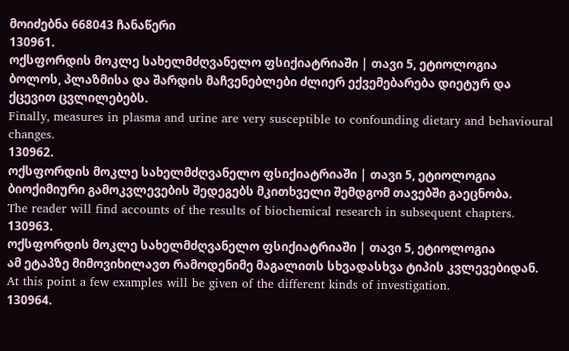მოიძებნა 668043 ჩანაწერი
130961.
ოქსფორდის მოკლე სახელმძღვანელო ფსიქიატრიაში | თავი 5, ეტიოლოგია
ბოლოს, პლაზმისა და შარდის მაჩვენებლები ძლიერ ექვემებარება დიეტურ და ქცევით ცვლილებებს.
Finally, measures in plasma and urine are very susceptible to confounding dietary and behavioural changes.
130962.
ოქსფორდის მოკლე სახელმძღვანელო ფსიქიატრიაში | თავი 5, ეტიოლოგია
ბიოქიმიური გამოკვლევების შედეგებს მკითხველი შემდგომ თავებში გაეცნობა.
The reader will find accounts of the results of biochemical research in subsequent chapters.
130963.
ოქსფორდის მოკლე სახელმძღვანელო ფსიქიატრიაში | თავი 5, ეტიოლოგია
ამ ეტაპზე მიმოვიხილავთ რამოდენიმე მაგალითს სხვადასხვა ტიპის კვლევებიდან.
At this point a few examples will be given of the different kinds of investigation.
130964.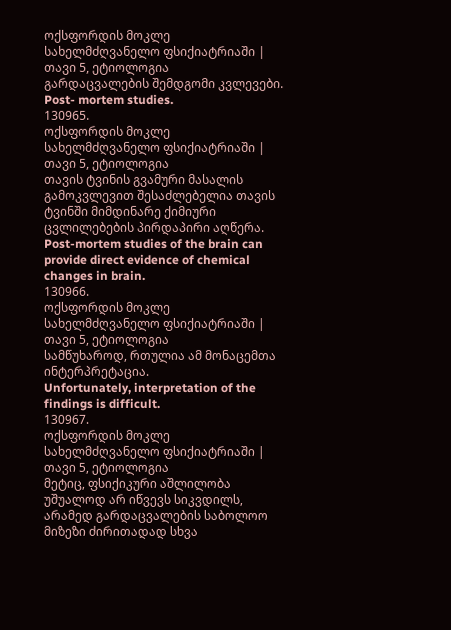ოქსფორდის მოკლე სახელმძღვანელო ფსიქიატრიაში | თავი 5, ეტიოლოგია
გარდაცვალების შემდგომი კვლევები.
Post- mortem studies.
130965.
ოქსფორდის მოკლე სახელმძღვანელო ფსიქიატრიაში | თავი 5, ეტიოლოგია
თავის ტვინის გვამური მასალის გამოკვლევით შესაძლებელია თავის ტვინში მიმდინარე ქიმიური ცვლილებების პირდაპირი აღწერა.
Post-mortem studies of the brain can provide direct evidence of chemical changes in brain.
130966.
ოქსფორდის მოკლე სახელმძღვანელო ფსიქიატრიაში | თავი 5, ეტიოლოგია
სამწუხაროდ, რთულია ამ მონაცემთა ინტერპრეტაცია.
Unfortunately, interpretation of the findings is difficult.
130967.
ოქსფორდის მოკლე სახელმძღვანელო ფსიქიატრიაში | თავი 5, ეტიოლოგია
მეტიც, ფსიქიკური აშლილობა უშუალოდ არ იწვევს სიკვდილს, არამედ გარდაცვალების საბოლოო მიზეზი ძირითადად სხვა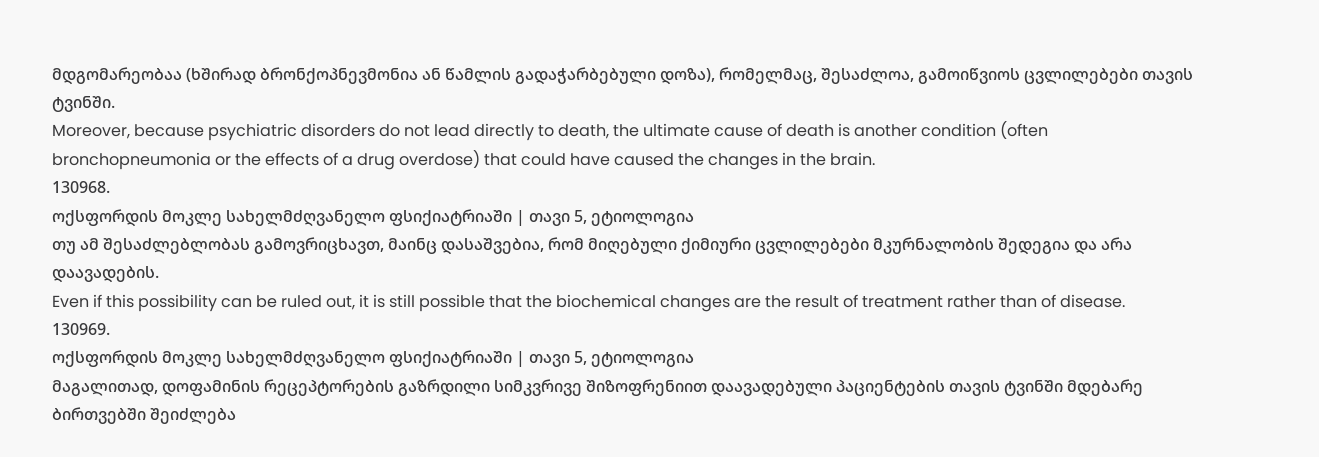მდგომარეობაა (ხშირად ბრონქოპნევმონია ან წამლის გადაჭარბებული დოზა), რომელმაც, შესაძლოა, გამოიწვიოს ცვლილებები თავის ტვინში.
Moreover, because psychiatric disorders do not lead directly to death, the ultimate cause of death is another condition (often bronchopneumonia or the effects of a drug overdose) that could have caused the changes in the brain.
130968.
ოქსფორდის მოკლე სახელმძღვანელო ფსიქიატრიაში | თავი 5, ეტიოლოგია
თუ ამ შესაძლებლობას გამოვრიცხავთ, მაინც დასაშვებია, რომ მიღებული ქიმიური ცვლილებები მკურნალობის შედეგია და არა დაავადების.
Even if this possibility can be ruled out, it is still possible that the biochemical changes are the result of treatment rather than of disease.
130969.
ოქსფორდის მოკლე სახელმძღვანელო ფსიქიატრიაში | თავი 5, ეტიოლოგია
მაგალითად, დოფამინის რეცეპტორების გაზრდილი სიმკვრივე შიზოფრენიით დაავადებული პაციენტების თავის ტვინში მდებარე ბირთვებში შეიძლება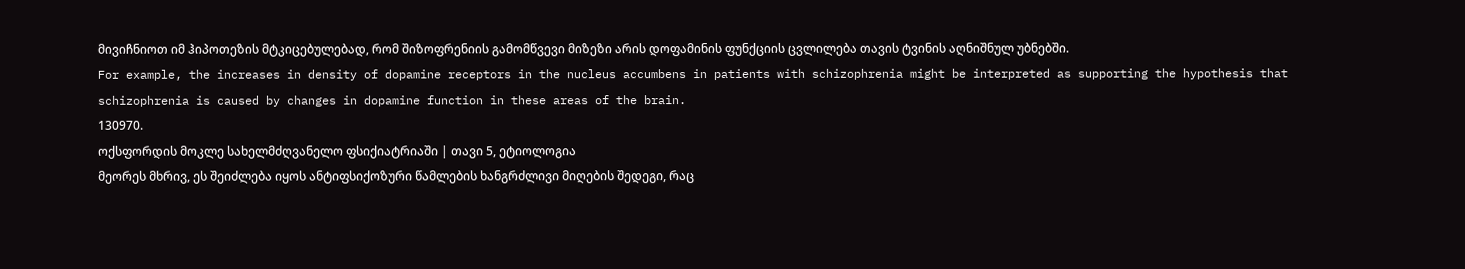მივიჩნიოთ იმ ჰიპოთეზის მტკიცებულებად, რომ შიზოფრენიის გამომწვევი მიზეზი არის დოფამინის ფუნქციის ცვლილება თავის ტვინის აღნიშნულ უბნებში.
For example, the increases in density of dopamine receptors in the nucleus accumbens in patients with schizophrenia might be interpreted as supporting the hypothesis that schizophrenia is caused by changes in dopamine function in these areas of the brain.
130970.
ოქსფორდის მოკლე სახელმძღვანელო ფსიქიატრიაში | თავი 5, ეტიოლოგია
მეორეს მხრივ, ეს შეიძლება იყოს ანტიფსიქოზური წამლების ხანგრძლივი მიღების შედეგი, რაც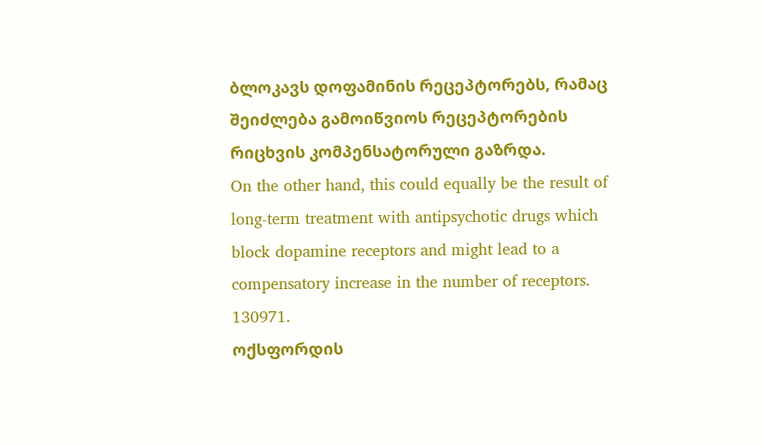ბლოკავს დოფამინის რეცეპტორებს, რამაც შეიძლება გამოიწვიოს რეცეპტორების რიცხვის კომპენსატორული გაზრდა.
On the other hand, this could equally be the result of long-term treatment with antipsychotic drugs which block dopamine receptors and might lead to a compensatory increase in the number of receptors.
130971.
ოქსფორდის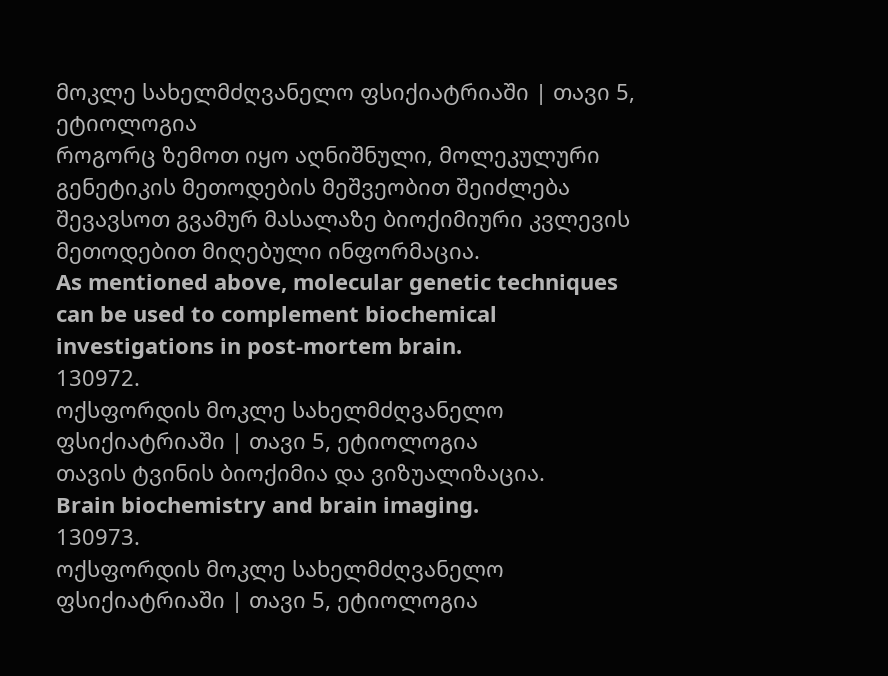მოკლე სახელმძღვანელო ფსიქიატრიაში | თავი 5, ეტიოლოგია
როგორც ზემოთ იყო აღნიშნული, მოლეკულური გენეტიკის მეთოდების მეშვეობით შეიძლება შევავსოთ გვამურ მასალაზე ბიოქიმიური კვლევის მეთოდებით მიღებული ინფორმაცია.
As mentioned above, molecular genetic techniques can be used to complement biochemical investigations in post-mortem brain.
130972.
ოქსფორდის მოკლე სახელმძღვანელო ფსიქიატრიაში | თავი 5, ეტიოლოგია
თავის ტვინის ბიოქიმია და ვიზუალიზაცია.
Brain biochemistry and brain imaging.
130973.
ოქსფორდის მოკლე სახელმძღვანელო ფსიქიატრიაში | თავი 5, ეტიოლოგია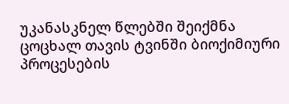უკანასკნელ წლებში შეიქმნა ცოცხალ თავის ტვინში ბიოქიმიური პროცესების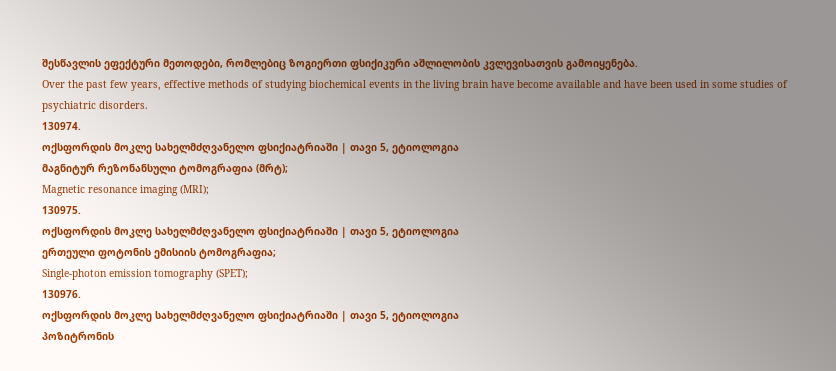შესწავლის ეფექტური მეთოდები, რომლებიც ზოგიერთი ფსიქიკური აშლილობის კვლევისათვის გამოიყენება.
Over the past few years, effective methods of studying biochemical events in the living brain have become available and have been used in some studies of psychiatric disorders.
130974.
ოქსფორდის მოკლე სახელმძღვანელო ფსიქიატრიაში | თავი 5, ეტიოლოგია
მაგნიტურ რეზონანსული ტომოგრაფია (მრტ);
Magnetic resonance imaging (MRI);
130975.
ოქსფორდის მოკლე სახელმძღვანელო ფსიქიატრიაში | თავი 5, ეტიოლოგია
ერთეული ფოტონის ემისიის ტომოგრაფია;
Single-photon emission tomography (SPET);
130976.
ოქსფორდის მოკლე სახელმძღვანელო ფსიქიატრიაში | თავი 5, ეტიოლოგია
პოზიტრონის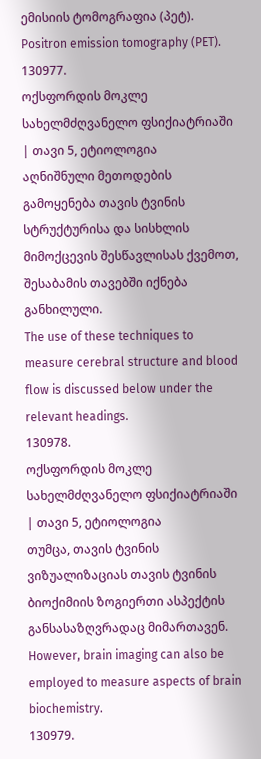ემისიის ტომოგრაფია (პეტ).
Positron emission tomography (PET).
130977.
ოქსფორდის მოკლე სახელმძღვანელო ფსიქიატრიაში | თავი 5, ეტიოლოგია
აღნიშნული მეთოდების გამოყენება თავის ტვინის სტრუქტურისა და სისხლის მიმოქცევის შესწავლისას ქვემოთ, შესაბამის თავებში იქნება განხილული.
The use of these techniques to measure cerebral structure and blood flow is discussed below under the relevant headings.
130978.
ოქსფორდის მოკლე სახელმძღვანელო ფსიქიატრიაში | თავი 5, ეტიოლოგია
თუმცა, თავის ტვინის ვიზუალიზაციას თავის ტვინის ბიოქიმიის ზოგიერთი ასპექტის განსასაზღვრადაც მიმართავენ.
However, brain imaging can also be employed to measure aspects of brain biochemistry.
130979.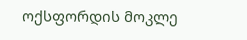ოქსფორდის მოკლე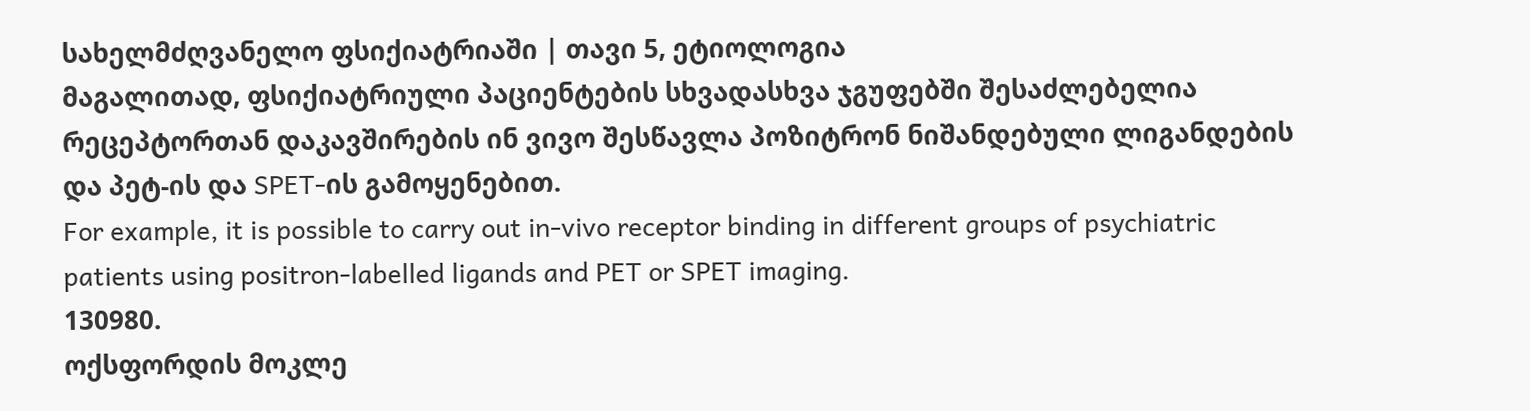სახელმძღვანელო ფსიქიატრიაში | თავი 5, ეტიოლოგია
მაგალითად, ფსიქიატრიული პაციენტების სხვადასხვა ჯგუფებში შესაძლებელია რეცეპტორთან დაკავშირების ინ ვივო შესწავლა პოზიტრონ ნიშანდებული ლიგანდების და პეტ-ის და SPET-ის გამოყენებით.
For example, it is possible to carry out in-vivo receptor binding in different groups of psychiatric patients using positron-labelled ligands and PET or SPET imaging.
130980.
ოქსფორდის მოკლე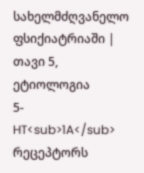სახელმძღვანელო ფსიქიატრიაში | თავი 5, ეტიოლოგია
5-HT<sub>1A</sub> რეცეპტორს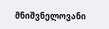მნიშვნელოვანი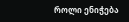როლი ენიჭება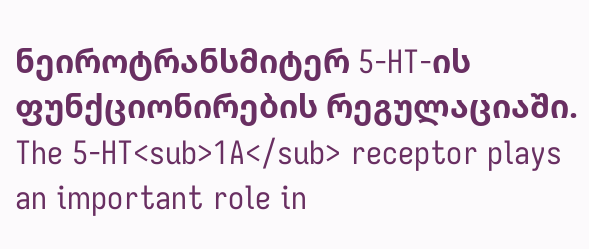ნეიროტრანსმიტერ 5-HT-ის ფუნქციონირების რეგულაციაში.
The 5-HT<sub>1A</sub> receptor plays an important role in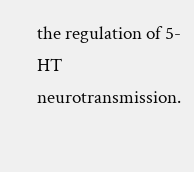the regulation of 5-HT neurotransmission.